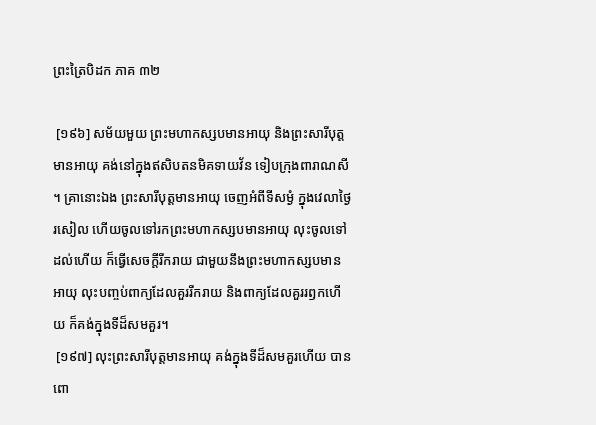ព្រះត្រៃបិដក ភាគ ៣២

 [១៩៦] សម័យមួយ ព្រះមហាកស្សបមានអាយុ និងព្រះសារីបុត្តមានអាយុ គង់នៅក្នុងឥសិបតនមិគទាយវ័ន ទៀបក្រុងពារាណសី។ គ្រានោះឯង ព្រះសារីបុត្តមានអាយុ ចេញអំពីទីសម្ងំ ក្នុងវេលាថ្ងៃរសៀល ហើយចូលទៅរកព្រះមហាកស្សបមានអាយុ លុះចូលទៅដល់ហើយ ក៏ធ្វើសេចក្តីរីករាយ ជាមួយនឹងព្រះមហាកស្សបមានអាយុ លុះបញ្ចប់ពាក្យដែលគួររីករាយ និងពាក្យដែលគួររឭកហើយ ក៏គង់ក្នុងទីដ៏សមគួរ។
 [១៩៧] លុះព្រះសារីបុត្តមានអាយុ គង់ក្នុងទីដ៏សមគួរហើយ បានពោ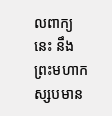លពាក្យនេះ នឹងព្រះមហាកស្សបមាន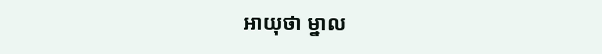អាយុថា ម្នាល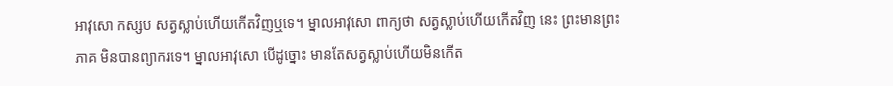អាវុសោ កស្សប សត្វស្លាប់ហើយកើតវិញឬទេ។ ម្នាលអាវុសោ ពាក្យថា សត្វស្លាប់ហើយកើតវិញ នេះ ព្រះមានព្រះភាគ មិនបានព្យាករទេ។ ម្នាលអាវុសោ បើដូច្នោះ មានតែសត្វស្លាប់ហើយមិនកើត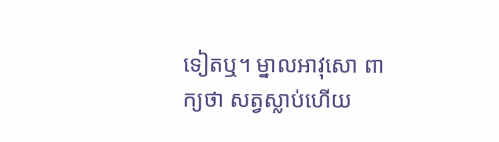ទៀតឬ។ ម្នាលអាវុសោ ពាក្យថា សត្វស្លាប់ហើយ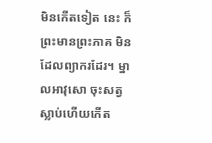មិនកើតទៀត នេះ ក៏ព្រះមានព្រះភាគ មិនដែលព្យាករដែរ។ ម្នាលអាវុសោ ចុះសត្វស្លាប់ហើយកើត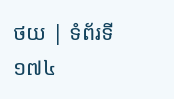ថយ | ទំព័រទី ១៧៤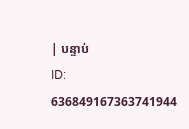| បន្ទាប់
ID: 636849167363741944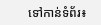ទៅកាន់ទំព័រ៖